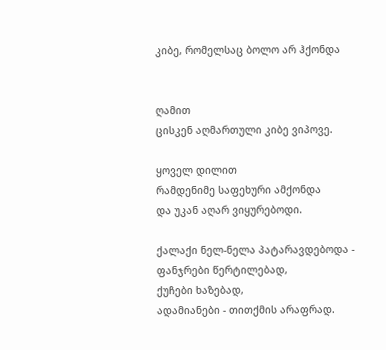კიბე, რომელსაც ბოლო არ ჰქონდა


ღამით
ცისკენ აღმართული კიბე ვიპოვე.

ყოველ დილით
რამდენიმე საფეხური ამქონდა
და უკან აღარ ვიყურებოდი.

ქალაქი ნელ-ნელა პატარავდებოდა -
ფანჯრები წერტილებად,
ქუჩები ხაზებად,
ადამიანები - თითქმის არაფრად.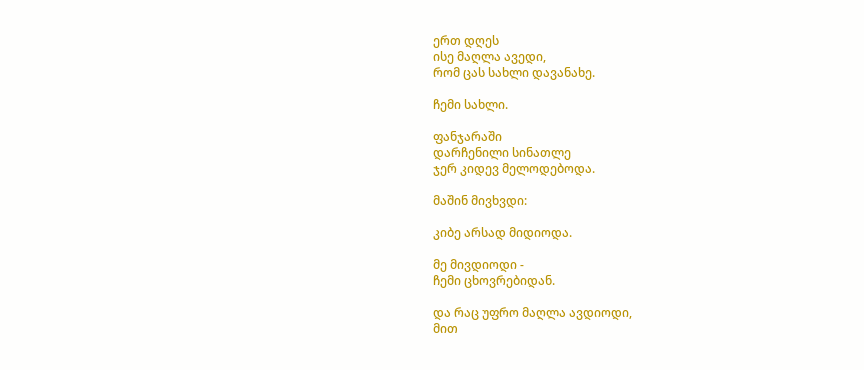ერთ დღეს
ისე მაღლა ავედი,
რომ ცას სახლი დავანახე.

ჩემი სახლი.

ფანჯარაში
დარჩენილი სინათლე
ჯერ კიდევ მელოდებოდა.

მაშინ მივხვდი:

კიბე არსად მიდიოდა.

მე მივდიოდი -
ჩემი ცხოვრებიდან.

და რაც უფრო მაღლა ავდიოდი,
მით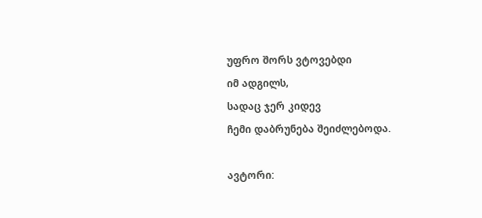უფრო შორს ვტოვებდი
იმ ადგილს,
სადაც ჯერ კიდევ
ჩემი დაბრუნება შეიძლებოდა.

ავტორი: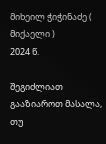მიხეილ ჭიჭინაძე ( მიქაელი )
2024 წ.

შეგიძლიათ გააზიაროთ მასალა, თუ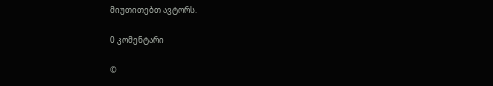მიუთითებთ ავტორს.

0 კომენტარი

©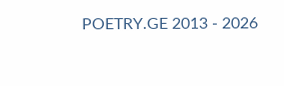POETRY.GE 2013 - 2026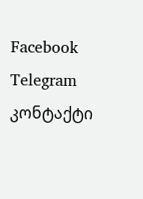Facebook Telegram კონტაქტი